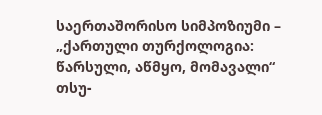საერთაშორისო სიმპოზიუმი – „ქართული თურქოლოგია: წარსული, აწმყო, მომავალი“
თსუ-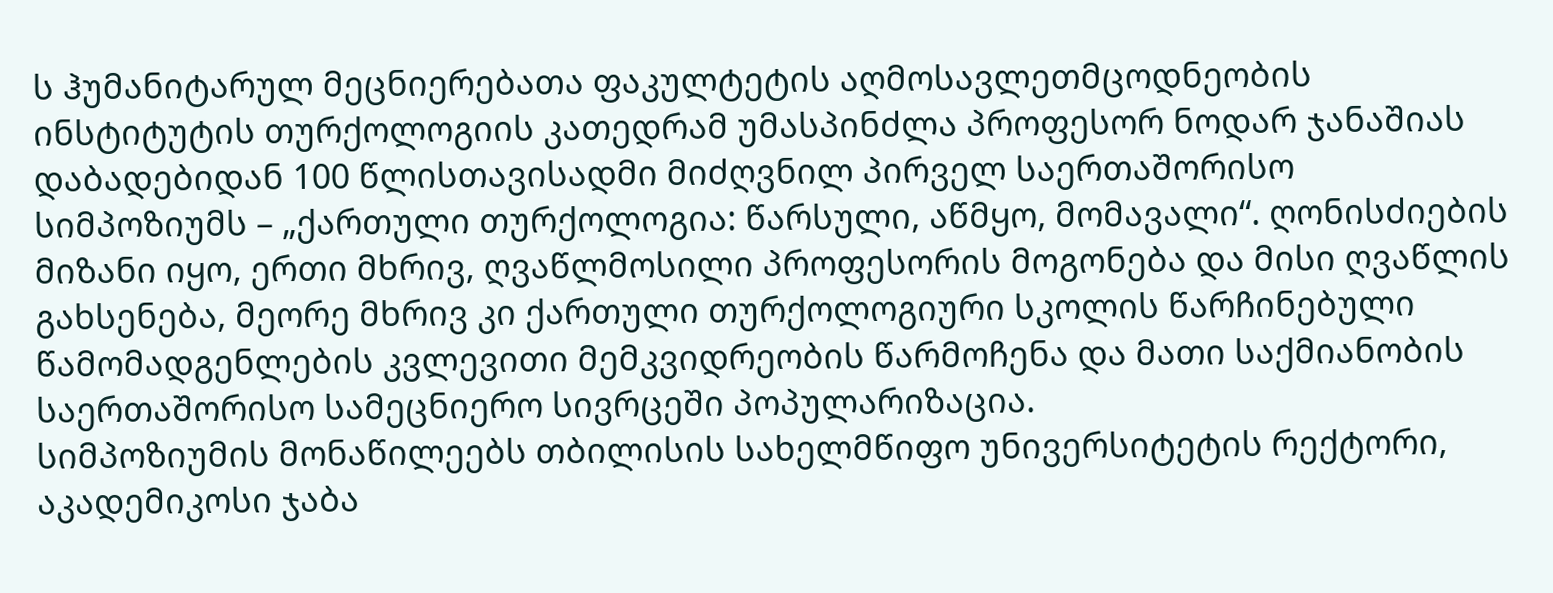ს ჰუმანიტარულ მეცნიერებათა ფაკულტეტის აღმოსავლეთმცოდნეობის ინსტიტუტის თურქოლოგიის კათედრამ უმასპინძლა პროფესორ ნოდარ ჯანაშიას დაბადებიდან 100 წლისთავისადმი მიძღვნილ პირველ საერთაშორისო სიმპოზიუმს – „ქართული თურქოლოგია: წარსული, აწმყო, მომავალი“. ღონისძიების მიზანი იყო, ერთი მხრივ, ღვაწლმოსილი პროფესორის მოგონება და მისი ღვაწლის გახსენება, მეორე მხრივ კი ქართული თურქოლოგიური სკოლის წარჩინებული წამომადგენლების კვლევითი მემკვიდრეობის წარმოჩენა და მათი საქმიანობის საერთაშორისო სამეცნიერო სივრცეში პოპულარიზაცია.
სიმპოზიუმის მონაწილეებს თბილისის სახელმწიფო უნივერსიტეტის რექტორი, აკადემიკოსი ჯაბა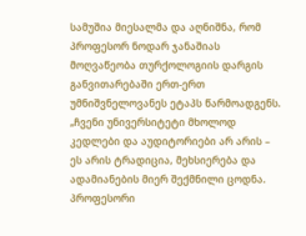სამუშია მიესალმა და აღნიშნა, რომ პროფესორ ნოდარ ჯანაშიას მოღვაწეობა თურქოლოგიის დარგის განვითარებაში ერთ-ერთ უმნიშვნელოვანეს ეტაპს წარმოადგენს. „ჩვენი უნივერსიტეტი მხოლოდ კედლები და აუდიტორიები არ არის – ეს არის ტრადიცია, მეხსიერება და ადამიანების მიერ შექმნილი ცოდნა. პროფესორი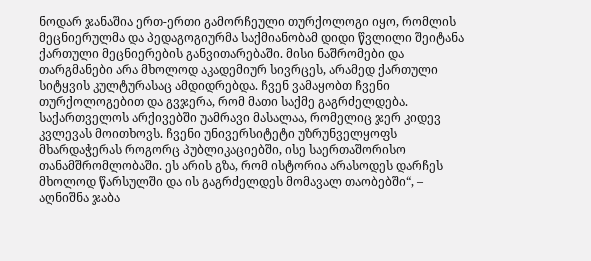ნოდარ ჯანაშია ერთ-ერთი გამორჩეული თურქოლოგი იყო, რომლის მეცნიერულმა და პედაგოგიურმა საქმიანობამ დიდი წვლილი შეიტანა ქართული მეცნიერების განვითარებაში. მისი ნაშრომები და თარგმანები არა მხოლოდ აკადემიურ სივრცეს, არამედ ქართული სიტყვის კულტურასაც ამდიდრებდა. ჩვენ ვამაყობთ ჩვენი თურქოლოგებით და გვჯერა, რომ მათი საქმე გაგრძელდება. საქართველოს არქივებში უამრავი მასალაა, რომელიც ჯერ კიდევ კვლევას მოითხოვს. ჩვენი უნივერსიტეტი უზრუნველყოფს მხარდაჭერას როგორც პუბლიკაციებში, ისე საერთაშორისო თანამშრომლობაში. ეს არის გზა, რომ ისტორია არასოდეს დარჩეს მხოლოდ წარსულში და ის გაგრძელდეს მომავალ თაობებში“, – აღნიშნა ჯაბა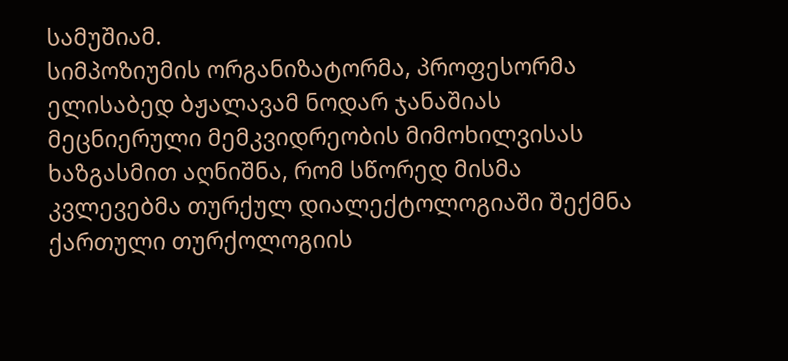სამუშიამ.
სიმპოზიუმის ორგანიზატორმა, პროფესორმა ელისაბედ ბჟალავამ ნოდარ ჯანაშიას მეცნიერული მემკვიდრეობის მიმოხილვისას ხაზგასმით აღნიშნა, რომ სწორედ მისმა კვლევებმა თურქულ დიალექტოლოგიაში შექმნა ქართული თურქოლოგიის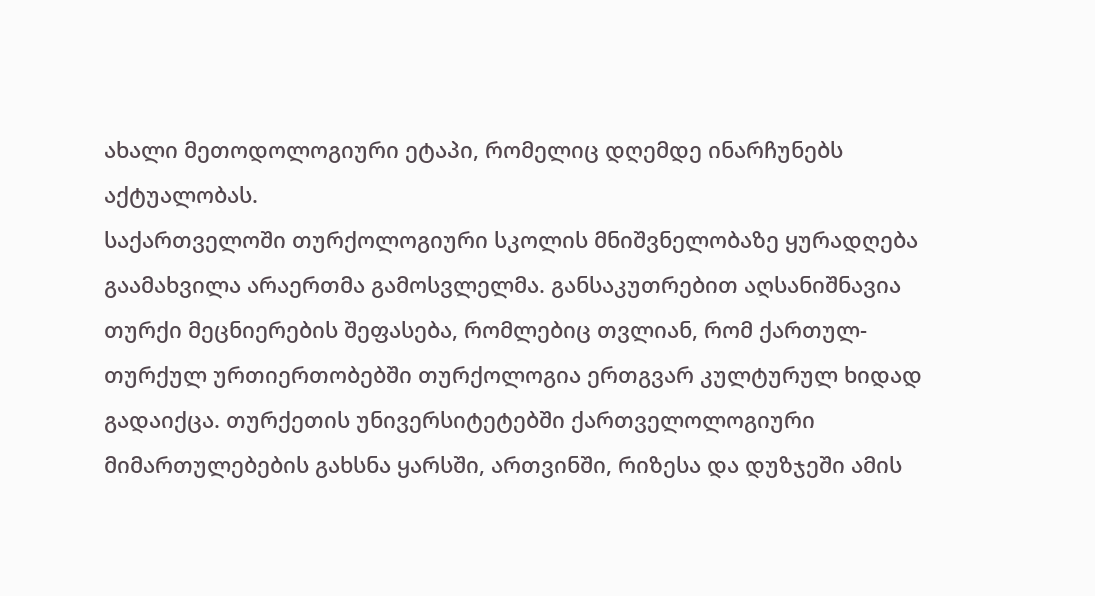ახალი მეთოდოლოგიური ეტაპი, რომელიც დღემდე ინარჩუნებს აქტუალობას.
საქართველოში თურქოლოგიური სკოლის მნიშვნელობაზე ყურადღება გაამახვილა არაერთმა გამოსვლელმა. განსაკუთრებით აღსანიშნავია თურქი მეცნიერების შეფასება, რომლებიც თვლიან, რომ ქართულ-თურქულ ურთიერთობებში თურქოლოგია ერთგვარ კულტურულ ხიდად გადაიქცა. თურქეთის უნივერსიტეტებში ქართველოლოგიური მიმართულებების გახსნა ყარსში, ართვინში, რიზესა და დუზჯეში ამის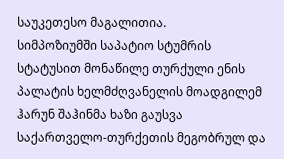საუკეთესო მაგალითია.
სიმპოზიუმში საპატიო სტუმრის სტატუსით მონაწილე თურქული ენის პალატის ხელმძღვანელის მოადგილემ ჰარუნ შაჰინმა ხაზი გაუსვა საქართველო-თურქეთის მეგობრულ და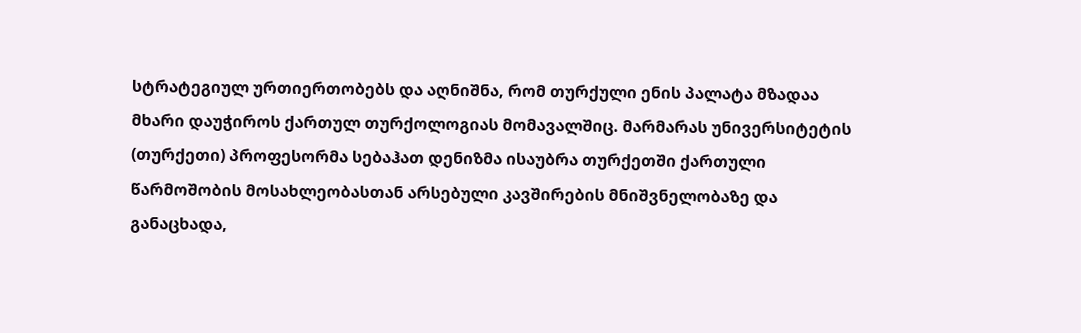სტრატეგიულ ურთიერთობებს და აღნიშნა, რომ თურქული ენის პალატა მზადაა მხარი დაუჭიროს ქართულ თურქოლოგიას მომავალშიც. მარმარას უნივერსიტეტის (თურქეთი) პროფესორმა სებაჰათ დენიზმა ისაუბრა თურქეთში ქართული წარმოშობის მოსახლეობასთან არსებული კავშირების მნიშვნელობაზე და განაცხადა,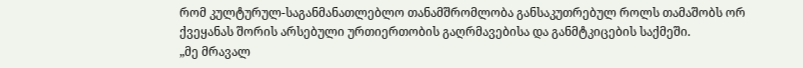რომ კულტურულ-საგანმანათლებლო თანამშრომლობა განსაკუთრებულ როლს თამაშობს ორ ქვეყანას შორის არსებული ურთიერთობის გაღრმავებისა და განმტკიცების საქმეში.
„მე მრავალ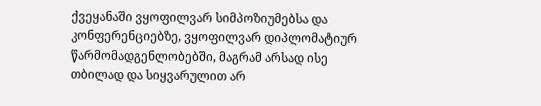ქვეყანაში ვყოფილვარ სიმპოზიუმებსა და კონფერენციებზე, ვყოფილვარ დიპლომატიურ წარმომადგენლობებში, მაგრამ არსად ისე თბილად და სიყვარულით არ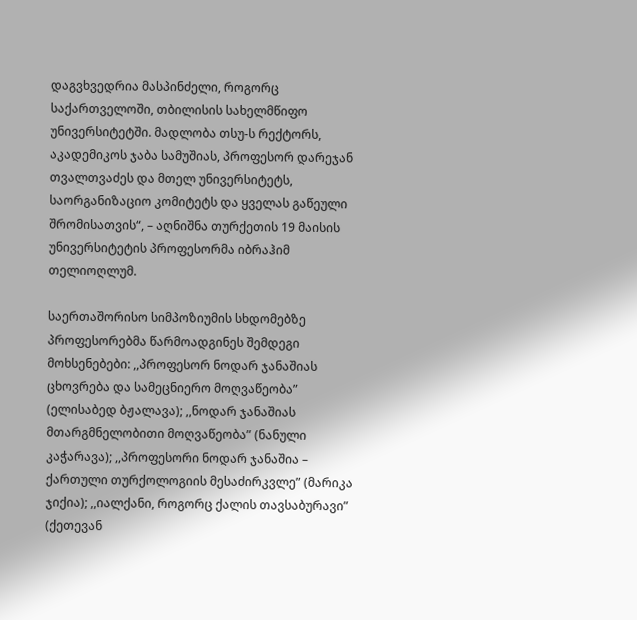დაგვხვედრია მასპინძელი, როგორც საქართველოში, თბილისის სახელმწიფო უნივერსიტეტში. მადლობა თსუ-ს რექტორს, აკადემიკოს ჯაბა სამუშიას, პროფესორ დარეჯან თვალთვაძეს და მთელ უნივერსიტეტს, საორგანიზაციო კომიტეტს და ყველას გაწეული შრომისათვის“, – აღნიშნა თურქეთის 19 მაისის უნივერსიტეტის პროფესორმა იბრაჰიმ თელიოღლუმ.

საერთაშორისო სიმპოზიუმის სხდომებზე პროფესორებმა წარმოადგინეს შემდეგი მოხსენებები: ,,პროფესორ ნოდარ ჯანაშიას ცხოვრება და სამეცნიერო მოღვაწეობა” (ელისაბედ ბჟალავა); ,,ნოდარ ჯანაშიას მთარგმნელობითი მოღვაწეობა” (ნანული კაჭარავა); ,,პროფესორი ნოდარ ჯანაშია – ქართული თურქოლოგიის მესაძირკვლე” (მარიკა ჯიქია); ,,იალქანი, როგორც ქალის თავსაბურავი” (ქეთევან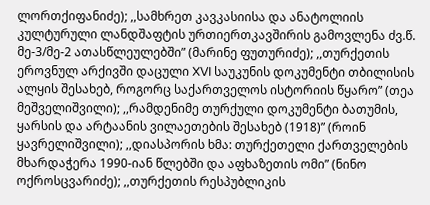ლორთქიფანიძე); ,,სამხრეთ კავკასიისა და ანატოლიის კულტურული ლანდშაფტის ურთიერთკავშირის გამოვლენა ძვ.წ. მე-3/მე-2 ათასწლეულებში” (მარინე ფუთურიძე); ,,თურქეთის ეროვნულ არქივში დაცული XVI საუკუნის დოკუმენტი თბილისის ალყის შესახებ, როგორც საქართველოს ისტორიის წყარო” (თეა მეშველიშვილი); ,,რამდენიმე თურქული დოკუმენტი ბათუმის, ყარსის და არტაანის ვილაეთების შესახებ (1918)” (როინ ყავრელიშვილი); ,,დიასპორის ხმა: თურქეთელი ქართველების მხარდაჭერა 1990-იან წლებში და აფხაზეთის ომი” (ნინო ოქროსცვარიძე); ,,თურქეთის რესპუბლიკის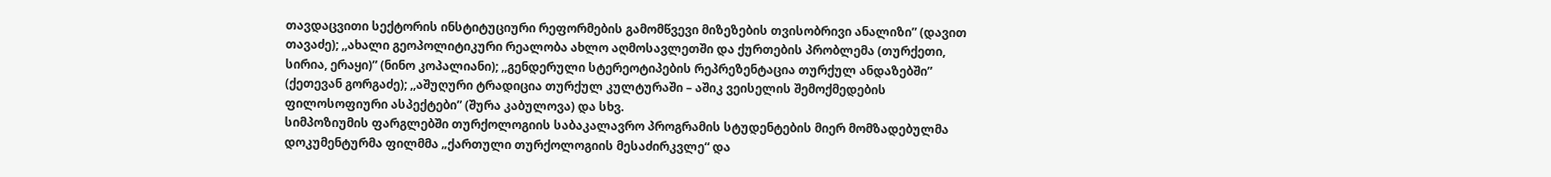თავდაცვითი სექტორის ინსტიტუციური რეფორმების გამომწვევი მიზეზების თვისობრივი ანალიზი” (დავით თავაძე); ,,ახალი გეოპოლიტიკური რეალობა ახლო აღმოსავლეთში და ქურთების პრობლემა (თურქეთი, სირია, ერაყი)” (ნინო კოპალიანი); ,,გენდერული სტერეოტიპების რეპრეზენტაცია თურქულ ანდაზებში” (ქეთევან გორგაძე); ,,აშუღური ტრადიცია თურქულ კულტურაში – აშიკ ვეისელის შემოქმედების ფილოსოფიური ასპექტები” (შურა კაბულოვა) და სხვ.
სიმპოზიუმის ფარგლებში თურქოლოგიის საბაკალავრო პროგრამის სტუდენტების მიერ მომზადებულმა დოკუმენტურმა ფილმმა „ქართული თურქოლოგიის მესაძირკვლე“ და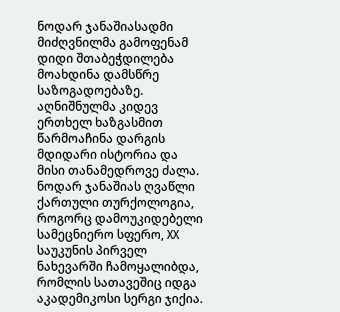ნოდარ ჯანაშიასადმი მიძღვნილმა გამოფენამ დიდი შთაბეჭდილება მოახდინა დამსწრე საზოგადოებაზე. აღნიშნულმა კიდევ ერთხელ ხაზგასმით წარმოაჩინა დარგის მდიდარი ისტორია და მისი თანამედროვე ძალა.
ნოდარ ჯანაშიას ღვაწლი
ქართული თურქოლოგია, როგორც დამოუკიდებელი სამეცნიერო სფერო, XX საუკუნის პირველ ნახევარში ჩამოყალიბდა, რომლის სათავეშიც იდგა აკადემიკოსი სერგი ჯიქია.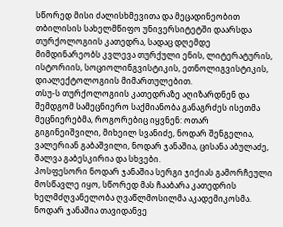სწორედ მისი ძალისხმევითა და მეცადინეობით თბილისის სახელმწიფო უნივერსიტეტში დაარსდა თურქოლოგიის კათედრა, სადაც დღემდე მიმდინარეობს კვლევა თურქული ენის, ლიტერატურის, ისტორიის, სოციოლინგვისტიკის, ეთნოლიგვისტიკის, დიალექტოლოგიის მიმართულებით.
თსუ-ს თურქოლოგიის კათედრაზე აღიზარდნენ და შემდგომ სამეცნიერო საქმიანობა განაგრძეს ისეთმა მეცნიერებმა, როგორებიც იყვნენ: ოთარ გიგინეიშვილი, მიხეილ სვანიძე, ნოდარ შენგელია, ვალერიან გაბაშვილი, ნოდარ ჯანაშია, ცისანა აბულაძე, შალვა გაბესკირია და სხვები.
პოსფესორი ნოდარ ჯანაშია სერგი ჯიქიას გამორჩეული მოსწავლე იყო, სწორედ მას ჩააბარა კათედრის ხელმძღვანელობა ღვაწლმოსილმა აკადემიკოსმა.
ნოდარ ჯანაშია თავიდანვე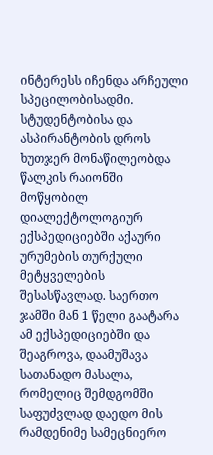ინტერესს იჩენდა არჩეული სპეცილობისადმი. სტუდენტობისა და ასპირანტობის დროს ხუთჯერ მონაწილეობდა წალკის რაიონში მოწყობილ დიალექტოლოგიურ ექსპედიციებში აქაური ურუმების თურქული მეტყველების შესასწავლად. საერთო ჯამში მან 1 წელი გაატარა ამ ექსპედიციებში და შეაგროვა, დაამუშავა სათანადო მასალა, რომელიც შემდგომში საფუძვლად დაედო მის რამდენიმე სამეცნიერო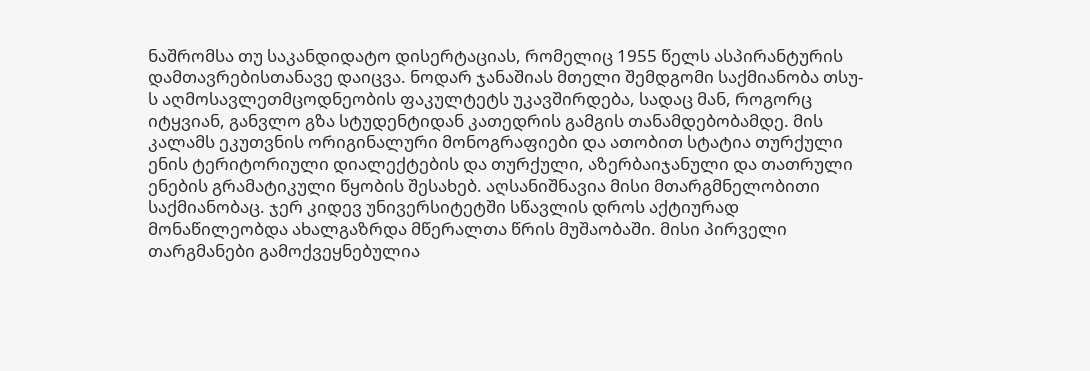ნაშრომსა თუ საკანდიდატო დისერტაციას, რომელიც 1955 წელს ასპირანტურის დამთავრებისთანავე დაიცვა. ნოდარ ჯანაშიას მთელი შემდგომი საქმიანობა თსუ-ს აღმოსავლეთმცოდნეობის ფაკულტეტს უკავშირდება, სადაც მან, როგორც იტყვიან, განვლო გზა სტუდენტიდან კათედრის გამგის თანამდებობამდე. მის კალამს ეკუთვნის ორიგინალური მონოგრაფიები და ათობით სტატია თურქული ენის ტერიტორიული დიალექტების და თურქული, აზერბაიჯანული და თათრული ენების გრამატიკული წყობის შესახებ. აღსანიშნავია მისი მთარგმნელობითი საქმიანობაც. ჯერ კიდევ უნივერსიტეტში სწავლის დროს აქტიურად მონაწილეობდა ახალგაზრდა მწერალთა წრის მუშაობაში. მისი პირველი თარგმანები გამოქვეყნებულია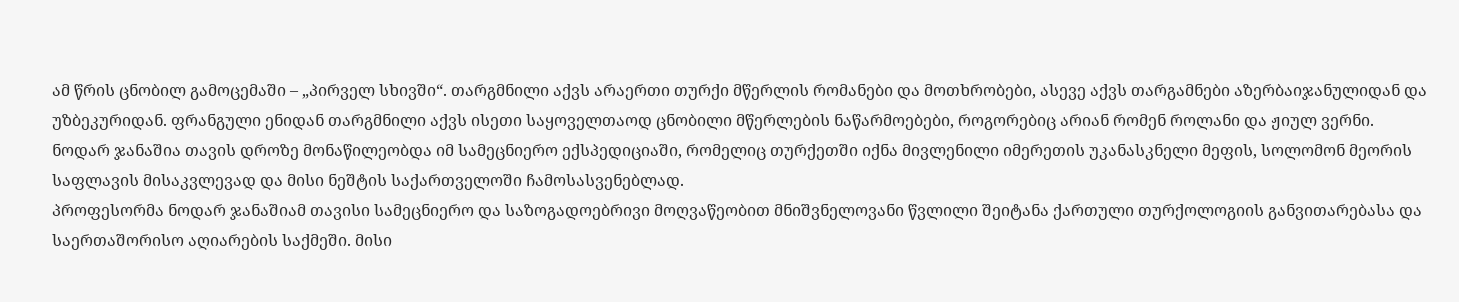ამ წრის ცნობილ გამოცემაში – „პირველ სხივში“. თარგმნილი აქვს არაერთი თურქი მწერლის რომანები და მოთხრობები, ასევე აქვს თარგამნები აზერბაიჯანულიდან და უზბეკურიდან. ფრანგული ენიდან თარგმნილი აქვს ისეთი საყოველთაოდ ცნობილი მწერლების ნაწარმოებები, როგორებიც არიან რომენ როლანი და ჟიულ ვერნი.
ნოდარ ჯანაშია თავის დროზე მონაწილეობდა იმ სამეცნიერო ექსპედიციაში, რომელიც თურქეთში იქნა მივლენილი იმერეთის უკანასკნელი მეფის, სოლომონ მეორის საფლავის მისაკვლევად და მისი ნეშტის საქართველოში ჩამოსასვენებლად.
პროფესორმა ნოდარ ჯანაშიამ თავისი სამეცნიერო და საზოგადოებრივი მოღვაწეობით მნიშვნელოვანი წვლილი შეიტანა ქართული თურქოლოგიის განვითარებასა და საერთაშორისო აღიარების საქმეში. მისი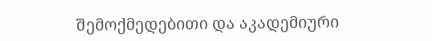შემოქმედებითი და აკადემიური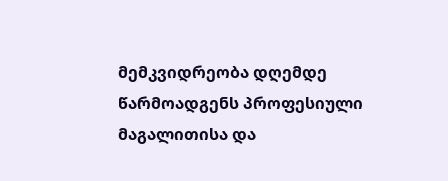მემკვიდრეობა დღემდე წარმოადგენს პროფესიული მაგალითისა და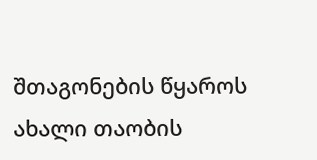შთაგონების წყაროს ახალი თაობის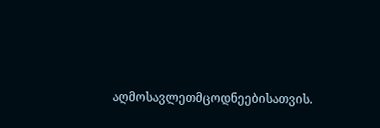აღმოსავლეთმცოდნეებისათვის.